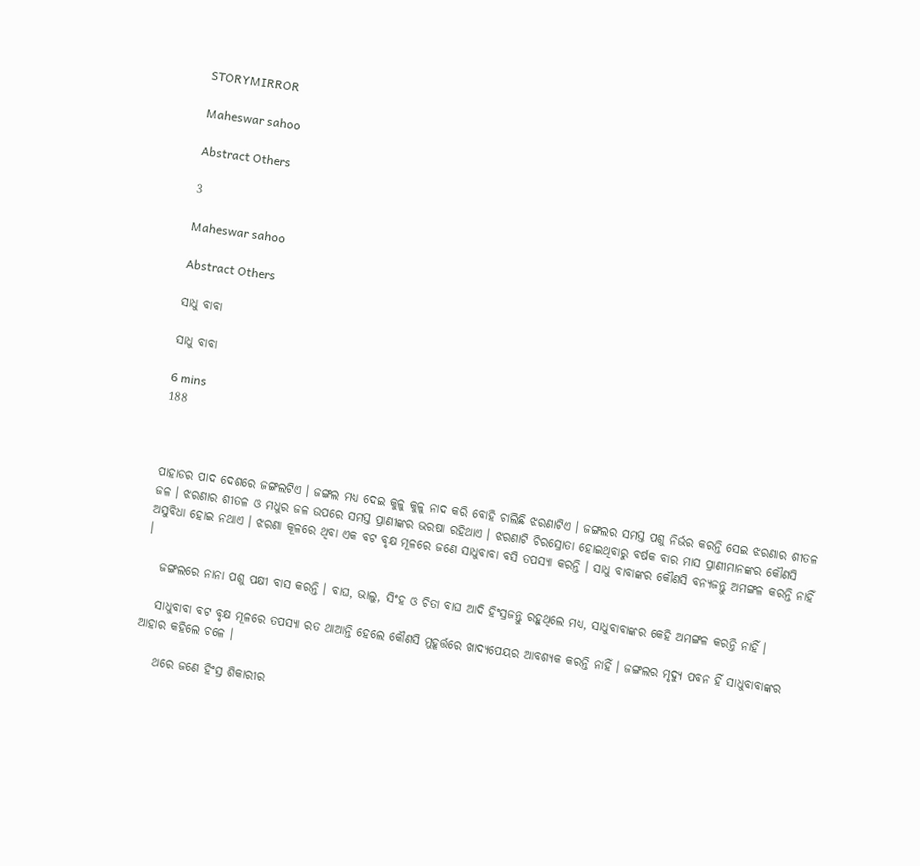STORYMIRROR

Maheswar sahoo

Abstract Others

3

Maheswar sahoo

Abstract Others

ସାଧୁ ବାବା

ସାଧୁ ବାବା

6 mins
188



ପାହାଡର ପାଦ ଦେଶରେ ଜଙ୍ଗଲଟିଏ । ଜଙ୍ଗଲ ମଧ୍ୟ ଦେଇ କୁଳୁ କୁଳୁ ନାଦ କରି ବୋହି ଚାଲିଛି ଝରଣାଟିଏ । ଜଙ୍ଗଲର ସମସ୍ତ ପଶୁ ନିର୍ଭର କରନ୍ତି ସେଇ ଝରଣାର ଶୀତଳ ଜଳ । ଝରଣାର ଶୀତଳ ଓ ମଧୁର ଜଳ ଉପରେ ସମସ୍ତ ପ୍ରାଣୀଙ୍କର ଭରଷା ରହିଥାଏ । ଝରଣାଟି ଚିରସ୍ରୋତା ହୋଇଥିବାରୁ ବର୍ଷକ ବାର ମାସ ପ୍ରାଣୀମାନଙ୍କର କୌଣସି ଅସୁବିଧା ହୋଇ ନଥାଏ । ଝରଣା କୂଳରେ ଥିବା ଏକ ବଟ ବୃକ୍ଷ ମୂଳରେ ଜଣେ ସାଧୁବାବା ବସି ତପସ୍ୟା କରନ୍ତି । ସାଧୁ ବାବାଙ୍କର କୌଣସି ବନ୍ୟଜନ୍ତୁ ଅମଙ୍ଗଳ କରନ୍ତି ନାହିଁ ।

   ଜଙ୍ଗଲରେ ନାନା ପଶୁ ପକ୍ଷୀ ବାସ କରନ୍ତି । ବାଘ, ଭାଲୁ, ସିଂହ ଓ ଚିତା ବାଘ ଆଦି ହିଂସ୍ରଜନ୍ତୁ ରହୁଥିଲେ ମଧ୍ୟ, ସାଧୁବାବାଙ୍କର କେହି ଅମଙ୍ଗଳ କରନ୍ତି ନାହିଁ ।

   ସାଧୁବାବା ବଟ ବୃକ୍ଷ ମୂଳରେ ତପସ୍ୟା ରତ ଥାଆନ୍ତି ହେଲେ କୌଣସି ମୁହୂର୍ତ୍ତରେ ଖାଦ୍ୟପେୟର ଆବଶ୍ୟକ କରନ୍ତି ନାହିଁ । ଜଙ୍ଗଲର ମୃଦ୍ୟୁ ପବନ ହିଁ ସାଧୁବାବାଙ୍କର ଆହାର କହିଲେ ଚଳେ ।

    ଥରେ ଜଣେ ହିଂସ୍ର ଶିକାରୀର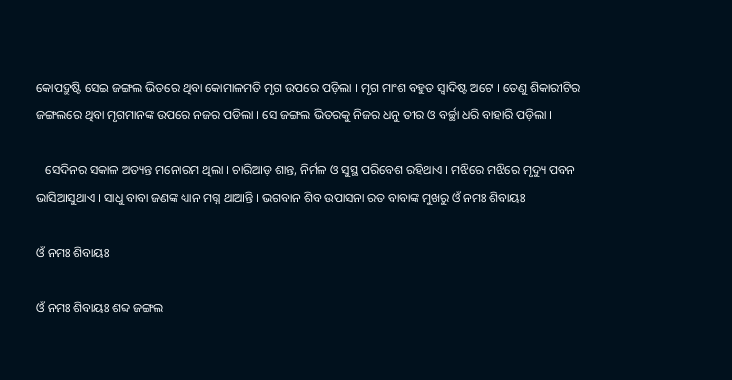କୋପଦ୍ରୁଷ୍ଟି ସେଇ ଜଙ୍ଗଲ ଭିତରେ ଥିବା କୋମାଳମତି ମୃଗ ଉପରେ ପଡ଼ିଲା । ମୃଗ ମାଂଶ ବହୁତ ସ୍ୱାଦିଷ୍ଟ ଅଟେ । ତେଣୁ ଶିକାରୀଟିର ଜଙ୍ଗଲରେ ଥିବା ମୃଗମାନଙ୍କ ଉପରେ ନଜର ପଡିଲା । ସେ ଜଙ୍ଗଲ ଭିତରକୁ ନିଜର ଧନୁ ତୀର ଓ ବର୍ଚ୍ଛା ଧରି ବାହାରି ପଡ଼ିଲା ।

   ସେଦିନର ସକାଳ ଅତ୍ୟନ୍ତ ମନୋରମ ଥିଲା । ଚାରିଆଡ଼ ଶାନ୍ତ, ନିର୍ମଳ ଓ ସୁସ୍ଥ ପରିବେଶ ରହିଥାଏ । ମଝିରେ ମଝିରେ ମୃଦ୍ୟୁ ପବନ ଭାସିଆସୁଥାଏ । ସାଧୁ ବାବା ଜଣଙ୍କ ଧ୍ୟାନ ମଗ୍ନ ଥାଆନ୍ତି । ଭଗବାନ ଶିବ ଉପାସନା ରତ ବାବାଙ୍କ ମୁଖରୁ ଓଁ ନମଃ ଶିବାୟଃ

ଓଁ ନମଃ ଶିବାୟଃ

ଓଁ ନମଃ ଶିବାୟଃ ଶବ୍ଦ ଜଙ୍ଗଲ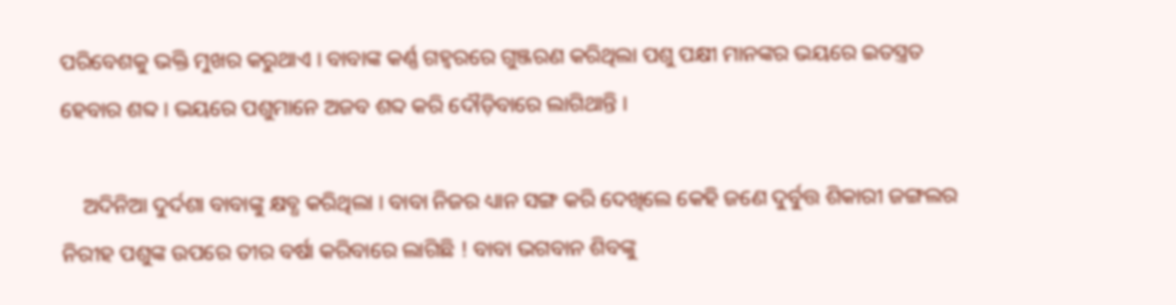ପରିବେଶକୁ ଭକ୍ତି ମୁଖର କରୁଥାଏ । ବାବାଙ୍କ କର୍ଣ୍ଣ ଗହ୍ୱରରେ ଗୁଞ୍ଜରଣ କରିଥିଲା ପଶୁ ପକ୍ଷୀ ମାନଙ୍କର ଭୟରେ ଇତସ୍ତ୍ରତ ହେବାର ଶବ୍ଦ । ଭୟରେ ପଶୁମାନେ ଅଜବ ଶବ୍ଦ କରି ଦୌଡ଼ିବାରେ ଲାଗିଥାନ୍ତି ।

    ଅଦିନିଆ ଦୁର୍ଦଶା ବାବାଙ୍କୁ କ୍ଷବ୍ଧ କରିଥିଲା । ବାବା ନିଜର ଧ୍ୟାନ ସଙ୍ଗ କରି ଦେଖିଲେ କେହି ଜଣେ ଦୁର୍ବୁତ୍ତ ଶିକାରୀ ଜଙ୍ଗଲର ନିରୀହ ପଶୁଙ୍କ ଉପରେ ତୀର ବର୍ଷା କରିବାରେ ଲାଗିଛି ! ବାବା ଭଗବାନ ଶିବଙ୍କୁ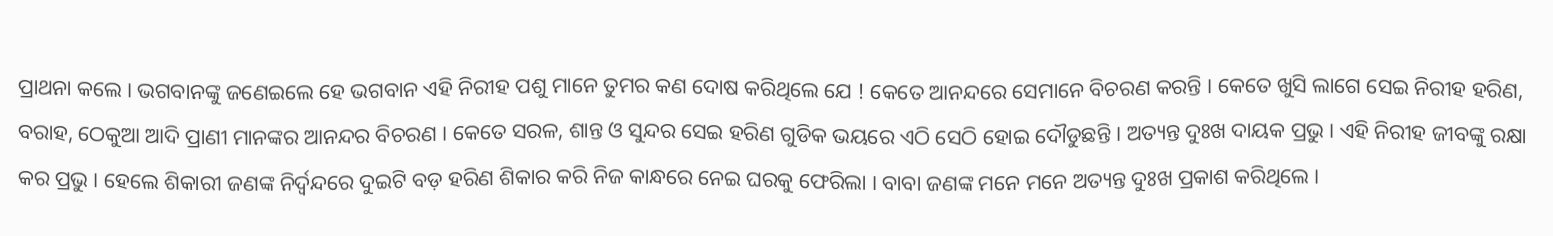ପ୍ରାଥନା କଲେ । ଭଗବାନଙ୍କୁ ଜଣେଇଲେ ହେ ଭଗବାନ ଏହି ନିରୀହ ପଶୁ ମାନେ ତୁମର କଣ ଦୋଷ କରିଥିଲେ ଯେ ! କେତେ ଆନନ୍ଦରେ ସେମାନେ ବିଚରଣ କରନ୍ତି । କେତେ ଖୁସି ଲାଗେ ସେଇ ନିରୀହ ହରିଣ, ବରାହ, ଠେକୁଆ ଆଦି ପ୍ରାଣୀ ମାନଙ୍କର ଆନନ୍ଦର ବିଚରଣ । କେତେ ସରଳ, ଶାନ୍ତ ଓ ସୁନ୍ଦର ସେଇ ହରିଣ ଗୁଡିକ ଭୟରେ ଏଠି ସେଠି ହୋଇ ଦୌଡୁଛନ୍ତି । ଅତ୍ୟନ୍ତ ଦୁଃଖ ଦାୟକ ପ୍ରଭୁ । ଏହି ନିରୀହ ଜୀବଙ୍କୁ ରକ୍ଷା କର ପ୍ରଭୁ । ହେଲେ ଶିକାରୀ ଜଣଙ୍କ ନିର୍ଦ୍ୱନ୍ଦରେ ଦୁଇଟି ବଡ଼ ହରିଣ ଶିକାର କରି ନିଜ କାନ୍ଧରେ ନେଇ ଘରକୁ ଫେରିଲା । ବାବା ଜଣଙ୍କ ମନେ ମନେ ଅତ୍ୟନ୍ତ ଦୁଃଖ ପ୍ରକାଶ କରିଥିଲେ ।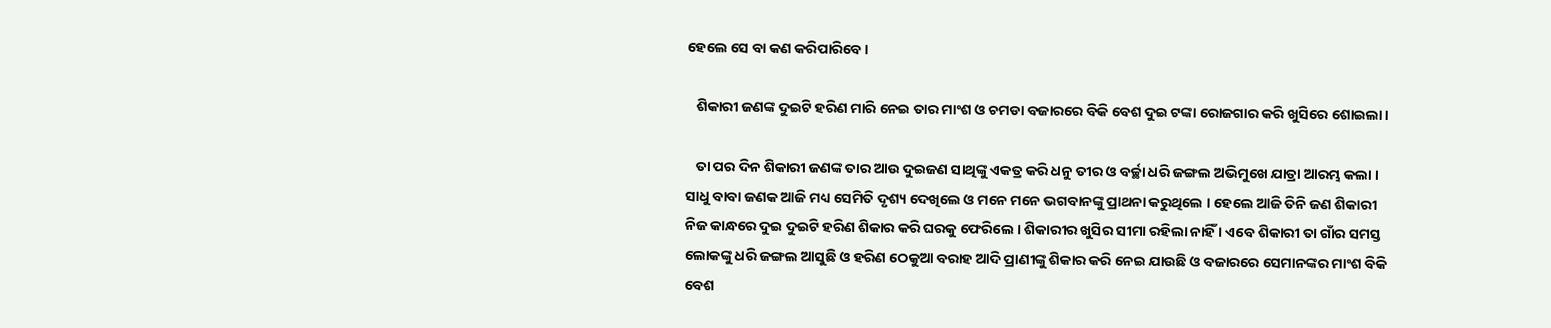ହେଲେ ସେ ବା କଣ କରିପାରିବେ ।

   ଶିକାରୀ ଜଣଙ୍କ ଦୁଇଟି ହରିଣ ମାରି ନେଇ ତାର ମାଂଶ ଓ ଚମଡା ବଜାରରେ ବିକି ବେଶ ଦୁଇ ଟଙ୍କା ରୋଜଗାର କରି ଖୁସିରେ ଶୋଇଲା ।

   ତା ପର ଦିନ ଶିକାରୀ ଜଣଙ୍କ ତାର ଆଉ ଦୁଇଜଣ ସାଥିଙ୍କୁ ଏକତ୍ର କରି ଧନୁ ତୀର ଓ ବର୍ଚ୍ଛା ଧରି ଜଙ୍ଗଲ ଅଭିମୁଖେ ଯାତ୍ରା ଆରମ୍ଭ କଲା । ସାଧୁ ବାବା ଜଣକ ଆଜି ମଧ୍ୟ ସେମିତି ଦୃଶ୍ୟ ଦେଖିଲେ ଓ ମନେ ମନେ ଭଗବାନଙ୍କୁ ପ୍ରାଥନା କରୁଥିଲେ । ହେଲେ ଆଜି ତିନି ଜଣ ଶିକାରୀ ନିଜ କାନ୍ଧରେ ଦୁଇ ଦୁଇଟି ହରିଣ ଶିକାର କରି ଘରକୁ ଫେରିଲେ । ଶିକାରୀର ଖୁସିର ସୀମା ରହିଲା ନାହିଁ । ଏବେ ଶିକାରୀ ତା ଗାଁର ସମସ୍ତ ଲୋକଙ୍କୁ ଧରି ଜଙ୍ଗଲ ଆସୁଛି ଓ ହରିଣ ଠେକୁଆ ବରାହ ଆଦି ପ୍ରାଣୀଙ୍କୁ ଶିକାର କରି ନେଇ ଯାଉଛି ଓ ବଜାରରେ ସେମାନଙ୍କର ମାଂଶ ବିକି ବେଶ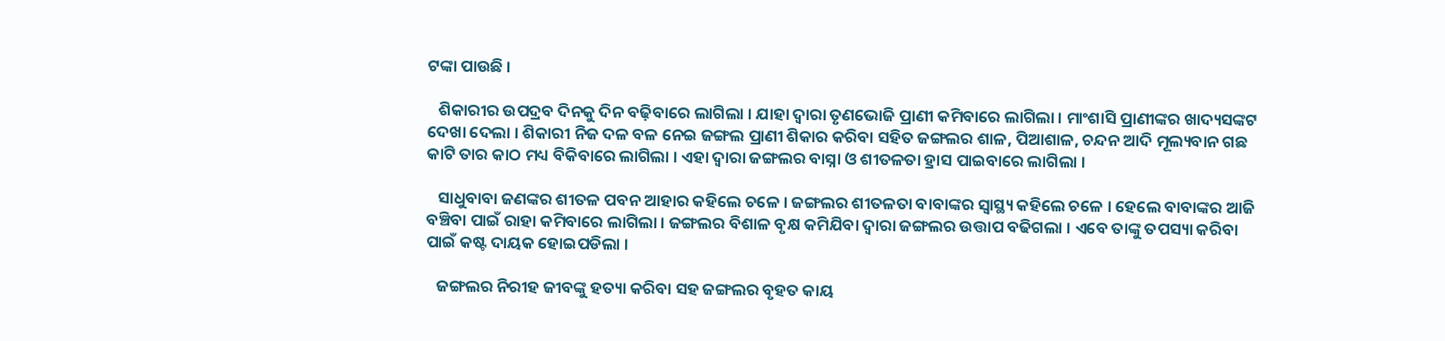ଟଙ୍କା ପାଉଛି ।

   ଶିକାରୀର ଉପଦ୍ରବ ଦିନକୁ ଦିନ ବଢ଼ିବାରେ ଲାଗିଲା । ଯାହା ଦ୍ୱାରା ତୃଣଭୋଜି ପ୍ରାଣୀ କମିବାରେ ଲାଗିଲା । ମାଂଶାସି ପ୍ରାଣୀଙ୍କର ଖାଦ୍ୟସଙ୍କଟ ଦେଖା ଦେଲା । ଶିକାରୀ ନିଜ ଦଳ ବଳ ନେଇ ଜଙ୍ଗଲ ପ୍ରାଣୀ ଶିକାର କରିବା ସହିତ ଜଙ୍ଗଲର ଶାଳ, ପିଆଶାଳ, ଚନ୍ଦନ ଆଦି ମୂଲ୍ୟବାନ ଗଛ କାଟି ତାର କାଠ ମଧ୍ୟ ବିକିବାରେ ଲାଗିଲା । ଏହା ଦ୍ୱାରା ଜଙ୍ଗଲର ବାସ୍ନା ଓ ଶୀତଳତା ହ୍ରାସ ପାଇବାରେ ଲାଗିଲା ।

   ସାଧୁବାବା ଜଣଙ୍କର ଶୀତଳ ପବନ ଆହାର କହିଲେ ଚଳେ । ଜଙ୍ଗଲର ଶୀତଳତା ବାବାଙ୍କର ସ୍ୱାସ୍ଥ୍ୟ କହିଲେ ଚଳେ । ହେଲେ ବାବାଙ୍କର ଆଜି ବଞ୍ଚିବା ପାଇଁ ରାହା କମିବାରେ ଲାଗିଲା । ଜଙ୍ଗଲର ବିଶାଳ ବୃକ୍ଷ କମିଯିବା ଦ୍ୱାରା ଜଙ୍ଗଲର ଉତ୍ତାପ ବଢିଗଲା । ଏବେ ତାଙ୍କୁ ତପସ୍ୟା କରିବା ପାଇଁ କଷ୍ଟ ଦାୟକ ହୋଇପଡିଲା ।

   ଜଙ୍ଗଲର ନିରୀହ ଜୀବଙ୍କୁ ହତ୍ୟା କରିବା ସହ ଜଙ୍ଗଲର ବୃହତ କାୟ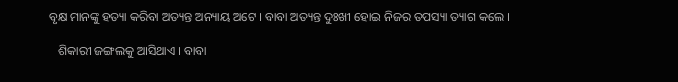ବୃକ୍ଷ ମାନଙ୍କୁ ହତ୍ୟା କରିବା ଅତ୍ୟନ୍ତ ଅନ୍ୟାୟ ଅଟେ । ବାବା ଅତ୍ୟନ୍ତ ଦୁଃଖୀ ହୋଇ ନିଜର ତପସ୍ୟା ତ୍ୟାଗ କଲେ ।

   ଶିକାରୀ ଜଙ୍ଗଲକୁ ଆସିଥାଏ । ବାବା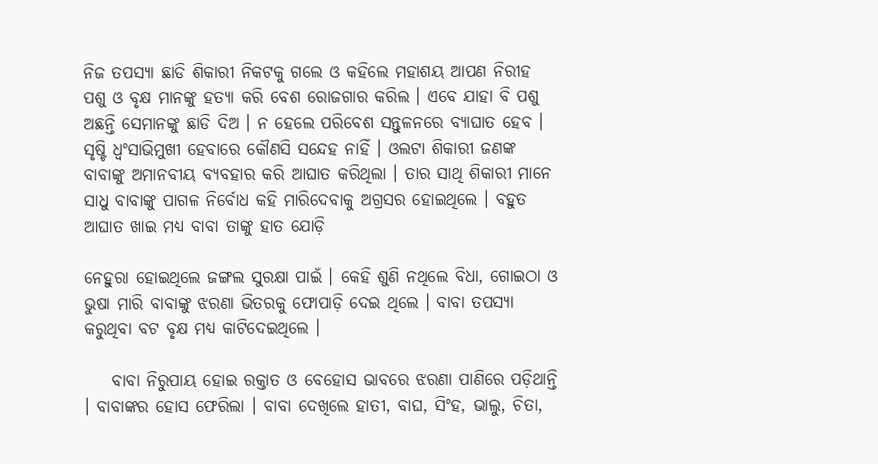ନିଜ ତପସ୍ୟା ଛାଡି ଶିକାରୀ ନିକଟକୁ ଗଲେ ଓ କହିଲେ ମହାଶୟ ଆପଣ ନିରୀହ ପଶୁ ଓ ବୃକ୍ଷ ମାନଙ୍କୁ ହତ୍ୟା କରି ବେଶ ରୋଜଗାର କରିଲ । ଏବେ ଯାହା ବି ପଶୁ ଅଛନ୍ତି ସେମାନଙ୍କୁ ଛାଡି ଦିଅ । ନ ହେଲେ ପରିବେଶ ସନ୍ତୁଳନରେ ବ୍ୟାଘାତ ହେବ । ସୃଷ୍ଟି ଧ୍ବଂସାଭିମୁଖୀ ହେବାରେ କୌଣସି ସନ୍ଦେହ ନାହିଁ । ଓଲଟା ଶିକାରୀ ଜଣଙ୍କ ବାବାଙ୍କୁ ଅମାନବୀୟ ବ୍ୟବହାର କରି ଆଘାତ କରିଥିଲା । ତାର ସାଥି ଶିକାରୀ ମାନେ ସାଧୁ ବାବାଙ୍କୁ ପାଗଳ ନିର୍ବୋଧ କହି ମାରିଦେବାକୁ ଅଗ୍ରସର ହୋଇଥିଲେ । ବହୁତ ଆଘାତ ଖାଇ ମଧ୍ୟ ବାବା ତାଙ୍କୁ ହାତ ଯୋଡ଼ି

ନେହୁରା ହୋଇଥିଲେ ଜଙ୍ଗଲ ସୁରକ୍ଷା ପାଇଁ । କେହି ଶୁଣି ନଥିଲେ ବିଧା, ଗୋଇଠା ଓ ଭୁଷା ମାରି ବାବାଙ୍କୁ ଝରଣା ଭିତରକୁ ଫୋପାଡ଼ି ଦେଇ ଥିଲେ । ବାବା ତପସ୍ୟା କରୁଥିବା ବଟ ବୃକ୍ଷ ମଧ୍ୟ କାଟିଦେଇଥିଲେ ।

    ବାବା ନିରୁପାୟ ହୋଇ ରକ୍ତାତ ଓ ବେହୋସ ଭାବରେ ଝରଣା ପାଣିରେ ପଡ଼ିଥାନ୍ତି । ବାବାଙ୍କର ହୋସ ଫେରିଲା । ବାବା ଦେଖିଲେ ହାତୀ, ବାଘ, ସିଂହ, ଭାଲୁ, ଚିତା,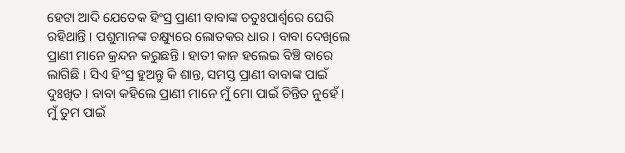ହେଟା ଆଦି ଯେତେକ ହିଂସ୍ର ପ୍ରାଣୀ ବାବାଙ୍କ ଚତୁଃପାର୍ଶ୍ୱରେ ଘେରି ରହିଥାନ୍ତି । ପଶୁମାନଙ୍କ ଚକ୍ଷ୍ୟୁରେ ଲୋତକର ଧାର । ବାବା ଦେଖିଲେ ପ୍ରାଣୀ ମାନେ କ୍ରନ୍ଦନ କରୁଛନ୍ତି । ହାତୀ କାନ ହଲେଇ ବିଞ୍ଚି ବାରେ ଲାଗିଛି । ସିଏ ହିଂସ୍ର ହୁଅନ୍ତୁ କି ଶାନ୍ତ, ସମସ୍ତ ପ୍ରାଣୀ ବାବାଙ୍କ ପାଇଁ ଦୁଃଖିତ । ବାବା କହିଲେ ପ୍ରାଣୀ ମାନେ ମୁଁ ମୋ ପାଇଁ ଚିନ୍ତିତ ନୁହେଁ । ମୁଁ ତୁମ ପାଇଁ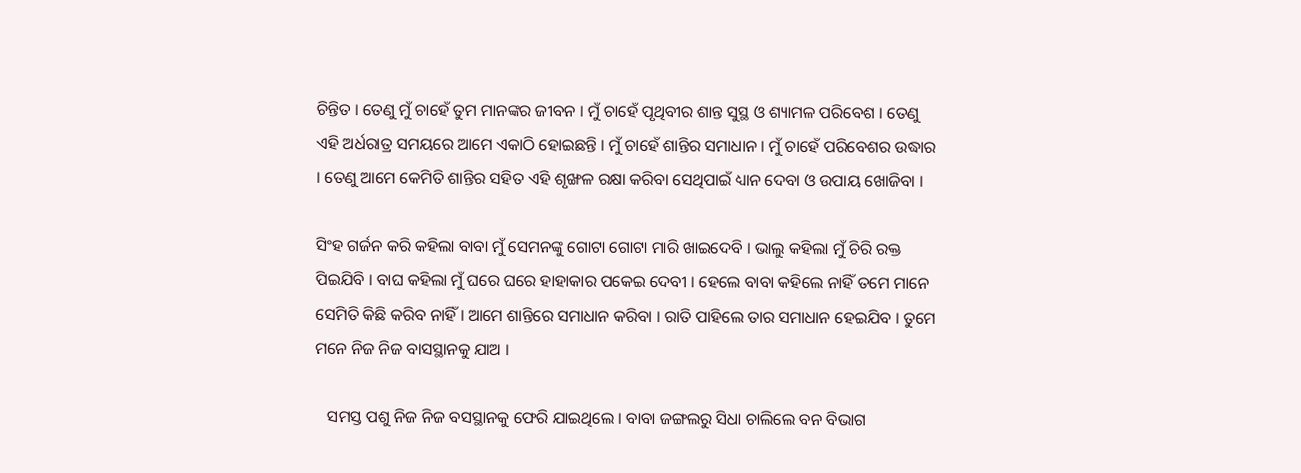ଚିନ୍ତିତ । ତେଣୁ ମୁଁ ଚାହେଁ ତୁମ ମାନଙ୍କର ଜୀବନ । ମୁଁ ଚାହେଁ ପୃଥିବୀର ଶାନ୍ତ ସୁସ୍ଥ ଓ ଶ୍ୟାମଳ ପରିବେଶ । ତେଣୁ ଏହି ଅର୍ଧରାତ୍ର ସମୟରେ ଆମେ ଏକାଠି ହୋଇଛନ୍ତି । ମୁଁ ଚାହେଁ ଶାନ୍ତିର ସମାଧାନ । ମୁଁ ଚାହେଁ ପରିବେଶର ଉଦ୍ଧାର । ତେଣୁ ଆମେ କେମିତି ଶାନ୍ତିର ସହିତ ଏହି ଶୃଙ୍ଖଳ ରକ୍ଷା କରିବା ସେଥିପାଇଁ ଧ୍ୟାନ ଦେବା ଓ ଉପାୟ ଖୋଜିବା ।

ସିଂହ ଗର୍ଜନ କରି କହିଲା ବାବା ମୁଁ ସେମନଙ୍କୁ ଗୋଟା ଗୋଟା ମାରି ଖାଇଦେବି । ଭାଲୁ କହିଲା ମୁଁ ଚିରି ରକ୍ତ ପିଇଯିବି । ବାଘ କହିଲା ମୁଁ ଘରେ ଘରେ ହାହାକାର ପକେଇ ଦେବୀ । ହେଲେ ବାବା କହିଲେ ନାହିଁ ତମେ ମାନେ ସେମିତି କିଛି କରିବ ନାହିଁ । ଆମେ ଶାନ୍ତିରେ ସମାଧାନ କରିବା । ରାତି ପାହିଲେ ତାର ସମାଧାନ ହେଇଯିବ । ତୁମେ ମନେ ନିଜ ନିଜ ବାସସ୍ଥାନକୁ ଯାଅ ।

   ସମସ୍ତ ପଶୁ ନିଜ ନିଜ ବସସ୍ଥାନକୁ ଫେରି ଯାଇଥିଲେ । ବାବା ଜଙ୍ଗଲରୁ ସିଧା ଚାଲିଲେ ବନ ବିଭାଗ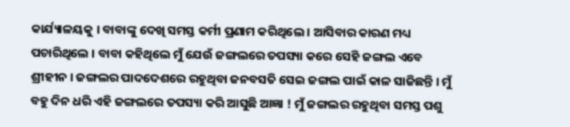କାର୍ଯ୍ୟାଳୟକୁ । ବାବାଙ୍କୁ ଦେଖି ସମସ୍ତ କର୍ମୀ ପ୍ରଣାମ କରିଥିଲେ । ଆସିବାର କାରଣ ମଧ୍ୟ ପଚାରିଥିଲେ । ବାବା କହିଥିଲେ ମୁଁ ଯେଉଁ ଜଙ୍ଗଲରେ ତପସ୍ୟା କରେ ସେହି ଜଙ୍ଗଲ ଏବେ ଶ୍ରୀହୀନ । ଜଙ୍ଗଲର ପାଦଦେଶରେ ରହୁଥିବା ଜନବସତି ସେଇ ଜଙ୍ଗଲ ପାଇଁ କାଳ ସାଜିଛନ୍ତି । ମୁଁ ବହୁ ଦିନ ଧରି ଏହି ଜଙ୍ଗଲରେ ତପସ୍ୟା କରି ଆସୁଛି ଆଜ୍ଞା ! ମୁଁ ଜଙ୍ଗଲର ରହୁଥିବା ସମସ୍ତ ପଶୁ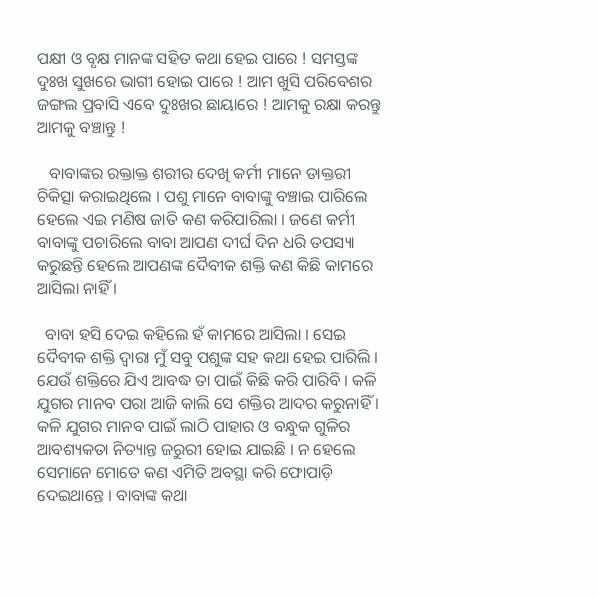ପକ୍ଷୀ ଓ ବୃକ୍ଷ ମାନଙ୍କ ସହିତ କଥା ହେଇ ପାରେ ! ସମସ୍ତଙ୍କ ଦୁଃଖ ସୁଖରେ ଭାଗୀ ହୋଇ ପାରେ ! ଆମ ଖୁସି ପରିବେଶର ଜଙ୍ଗଲ ପ୍ରବାସି ଏବେ ଦୁଃଖର ଛାୟାରେ ! ଆମକୁ ରକ୍ଷା କରନ୍ତୁ ଆମକୁ ବଞ୍ଚାନ୍ତୁ !

   ବାବାଙ୍କର ରକ୍ତାକ୍ତ ଶରୀର ଦେଖି କର୍ମୀ ମାନେ ଡାକ୍ତରୀ ଚିକିତ୍ସା କରାଇଥିଲେ । ପଶୁ ମାନେ ବାବାଙ୍କୁ ବଞ୍ଚାଇ ପାରିଲେ ହେଲେ ଏଇ ମଣିଷ ଜାତି କଣ କରିପାରିଲା । ଜଣେ କର୍ମୀ ବାବାଙ୍କୁ ପଚାରିଲେ ବାବା ଆପଣ ଦୀର୍ଘ ଦିନ ଧରି ତପସ୍ୟା କରୁଛନ୍ତି ହେଲେ ଆପଣଙ୍କ ଦୈବୀକ ଶକ୍ତି କଣ କିଛି କାମରେ ଆସିଲା ନାହିଁ ।

  ବାବା ହସି ଦେଇ କହିଲେ ହଁ କାମରେ ଆସିଲା । ସେଇ ଦୈବୀକ ଶକ୍ତି ଦ୍ୱାରା ମୁଁ ସବୁ ପଶୁଙ୍କ ସହ କଥା ହେଇ ପାରିଲି । ଯେଉଁ ଶକ୍ତିରେ ଯିଏ ଆବଦ୍ଧ ତା ପାଇଁ କିଛି କରି ପାରିବି । କଳି ଯୁଗର ମାନବ ପରା ଆଜି କାଲି ସେ ଶକ୍ତିର ଆଦର କରୁନାହିଁ । କଳି ଯୁଗର ମାନବ ପାଇଁ ଲାଠି ପାହାର ଓ ବନ୍ଧୁକ ଗୁଳିର ଆବଶ୍ୟକତା ନିତ୍ୟାନ୍ତ ଜରୁରୀ ହୋଇ ଯାଇଛି । ନ ହେଲେ ସେମାନେ ମୋତେ କଣ ଏମିତି ଅବସ୍ଥା କରି ଫୋପାଡ଼ି ଦେଇଥାନ୍ତେ । ବାବାଙ୍କ କଥା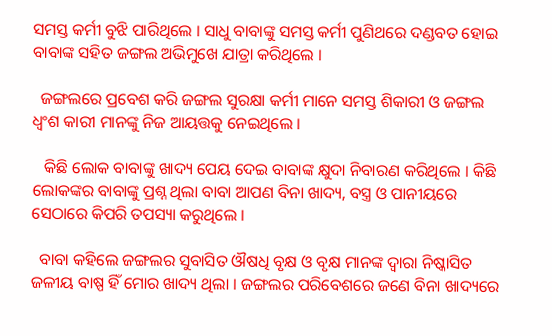ସମସ୍ତ କର୍ମୀ ବୁଝି ପାରିଥିଲେ । ସାଧୁ ବାବାଙ୍କୁ ସମସ୍ତ କର୍ମୀ ପୁଣିଥରେ ଦଣ୍ଡବତ ହୋଇ ବାବାଙ୍କ ସହିତ ଜଙ୍ଗଲ ଅଭିମୁଖେ ଯାତ୍ରା କରିଥିଲେ ।

  ଜଙ୍ଗଲରେ ପ୍ରବେଶ କରି ଜଙ୍ଗଲ ସୁରକ୍ଷା କର୍ମୀ ମାନେ ସମସ୍ତ ଶିକାରୀ ଓ ଜଙ୍ଗଲ ଧ୍ବଂଶ କାରୀ ମାନଙ୍କୁ ନିଜ ଆୟତ୍ତକୁ ନେଇଥିଲେ ।

   କିଛି ଲୋକ ବାବାଙ୍କୁ ଖାଦ୍ୟ ପେୟ ଦେଇ ବାବାଙ୍କ କ୍ଷୁଦା ନିବାରଣ କରିଥିଲେ । କିଛି ଲୋକଙ୍କର ବାବାଙ୍କୁ ପ୍ରଶ୍ନ ଥିଲା ବାବା ଆପଣ ବିନା ଖାଦ୍ୟ, ବସ୍ତ୍ର ଓ ପାନୀୟରେ ସେଠାରେ କିପରି ତପସ୍ୟା କରୁଥିଲେ ।

  ବାବା କହିଲେ ଜଙ୍ଗଲର ସୁବାସିତ ଔଷଧି ବୃକ୍ଷ ଓ ବୃକ୍ଷ ମାନଙ୍କ ଦ୍ୱାରା ନିଷ୍କାସିତ ଜଳୀୟ ବାଷ୍ପ ହିଁ ମୋର ଖାଦ୍ୟ ଥିଲା । ଜଙ୍ଗଲର ପରିବେଶରେ ଜଣେ ବିନା ଖାଦ୍ୟରେ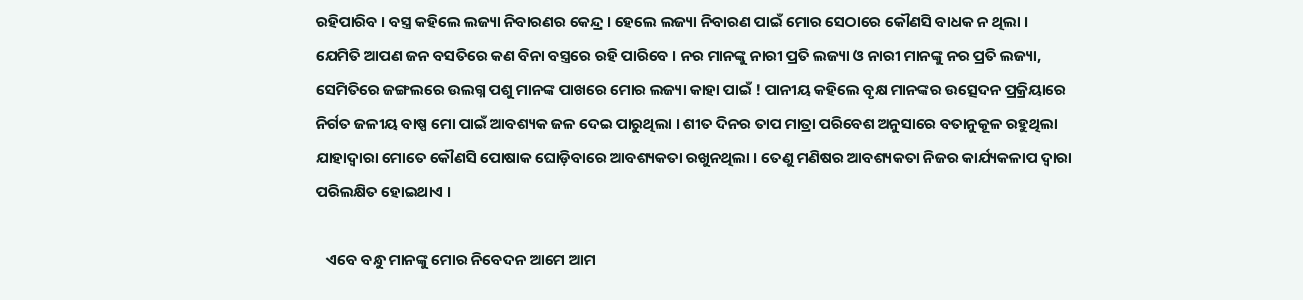ରହିପାରିବ । ବସ୍ତ୍ର କହିଲେ ଲଜ୍ୟା ନିବାରଣର କେନ୍ଦ୍ର । ହେଲେ ଲଜ୍ୟା ନିବାରଣ ପାଇଁ ମୋର ସେଠାରେ କୌଣସି ବାଧକ ନ ଥିଲା । ଯେମିତି ଆପଣ ଜନ ବସତିରେ କଣ ବିନା ବସ୍ତ୍ରରେ ରହି ପାରିବେ । ନର ମାନଙ୍କୁ ନାରୀ ପ୍ରତି ଲଜ୍ୟା ଓ ନାରୀ ମାନଙ୍କୁ ନର ପ୍ରତି ଲଜ୍ୟା, ସେମିତିରେ ଜଙ୍ଗଲରେ ଉଲଗ୍ନ ପଶୁ ମାନଙ୍କ ପାଖରେ ମୋର ଲଜ୍ୟା କାହା ପାଇଁ ! ପାନୀୟ କହିଲେ ବୃକ୍ଷ ମାନଙ୍କର ଉତ୍ସେଦନ ପ୍ରକ୍ରିୟାରେ ନିର୍ଗତ ଜଳୀୟ ବାଷ୍ପ ମୋ ପାଇଁ ଆବଶ୍ୟକ ଜଳ ଦେଇ ପାରୁଥିଲା । ଶୀତ ଦିନର ତାପ ମାତ୍ରା ପରିବେଶ ଅନୁସାରେ ବତାନୁକୂଳ ରହୁଥିଲା ଯାହାଦ୍ୱାରା ମୋତେ କୌଣସି ପୋଷାକ ଘୋଡ଼ିବାରେ ଆବଶ୍ୟକତା ରଖୁନଥିଲା । ତେଣୁ ମଣିଷର ଆବଶ୍ୟକତା ନିଜର କାର୍ଯ୍ୟକଳାପ ଦ୍ୱାରା ପରିଲକ୍ଷିତ ହୋଇଥାଏ ।

   ଏବେ ବନ୍ଧୁ ମାନଙ୍କୁ ମୋର ନିବେଦନ ଆମେ ଆମ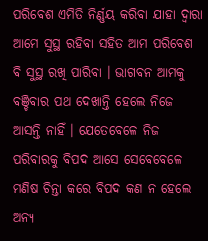ପରିବେଶ ଏମିତି ନିର୍ଣ୍ଣୟ କରିବା ଯାହା ଦ୍ୱାରା ଆମେ ସୁସ୍ଥ ରହିବା ସହିତ ଆମ ପରିବେଶ ବି ସୁସ୍ଥ ରଖି ପାରିବା । ଭାଗବନ ଆମକୁ ବଞ୍ଚିବାର ପଥ ଦେଖାନ୍ତି ହେଲେ ନିଜେ ଆସନ୍ତି ନାହିଁ । ଯେତେବେଳେ ନିଜ ପରିବାରକୁ ବିପଦ ଆସେ ସେବେବେଳେ ମଣିଷ ଚିନ୍ତା କରେ ବିପଦ କଣ ନ ହେଲେ ଅନ୍ୟ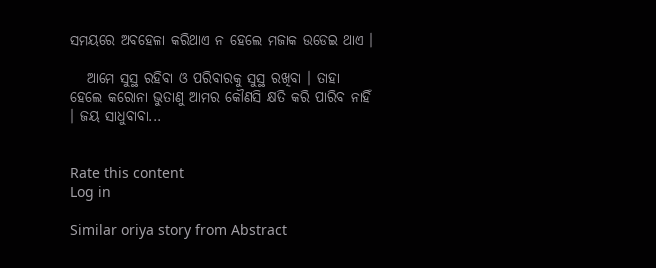ସମୟରେ ଅବହେଳା କରିଥାଏ ନ ହେଲେ ମଜାକ ଉଡେଇ ଥାଏ ।

   ଆମେ ସୁସ୍ଥ ରହିବା ଓ ପରିବାରକୁ ସୁସ୍ଥ ରଖିବା । ତାହା ହେଲେ କରୋନା ଭୁତାଣୁ ଆମର କୌଣସି କ୍ଷତି କରି ପାରିବ ନାହିଁ । ଜୟ ସାଧୁବାବା...


Rate this content
Log in

Similar oriya story from Abstract